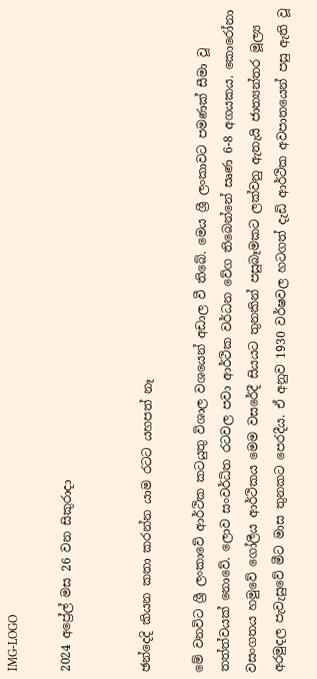IMG-LOGO

2024 අප්‍රේල් මස 26 වන සිකුරාදා


ඡන්දෙදි කියන කතා කරන්න යාම රටට යහපත් නෑ

මේ වනවිට ශ්‍රී ලංකාවේ ආර්ථික කටයුතු විශාල වශයෙන් අඩාල වී තිබේ. මෙය ශ්‍රී ලංකාවට පමණක් සීමා වූ තත්ත්වයක් නොවේ. ලොව සංවර්ධිත රටවල පවා ආර්ථික වර්ධන වේග තිබෙන්නේ සෘණ 6-8 අගයකය. කොරෝනා වසංගතය හමුවේ ගෝලීය ආර්ථිකය මෙම වසරේදී සියයට තුනකින් පසුබෑමකට ලක්වනු ඇතැයි ජාත්‍යන්තර මූල්‍ය අරමුදල පැවැසුවේ මීට මාස තුනකට පෙරදීය. ඒ අනුව 1930 වර්ෂවල හටගත් දැඩි ආර්ථික අවපාතයෙන් පසු ඇති වූ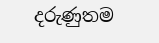දරුණුතම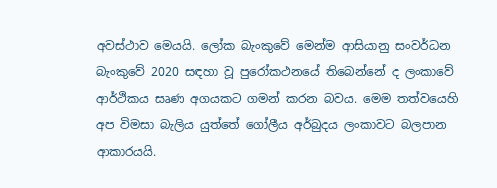අවස්ථාව මෙයයි. ලෝක බැංකුවේ මෙන්ම ආසියානු සංවර්ධන බැංකුවේ 2020 සඳහා වූ පුරෝකථනයේ තිබෙන්නේ ද ලංකාවේ ආර්ථිකය සෘණ අගයකට ගමන් කරන බවය. මෙම තත්වයෙහි අප විමසා බැලිය යුත්තේ ගෝලීය අර්බුදය ලංකාවට බලපාන ආකාරයයි.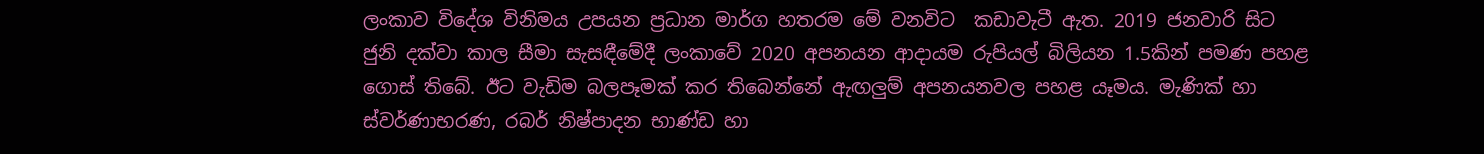ලංකාව විදේශ විනිමය උපයන ප්‍රධාන මාර්ග හතරම මේ වනවිට  කඩාවැටී ඇත. 2019 ජනවාරි සිට ජුනි දක්වා කාල සීමා සැසඳීමේදී ලංකාවේ 2020 අපනයන ආදායම රුපියල් බිලියන 1.5කින් පමණ පහළ ගොස් තිබේ. ඊට වැඩිම බලපෑමක් කර තිබෙන්නේ ඇඟලුම් අපනයනවල පහළ යෑමය. මැණික් හා ස්වර්ණාභරණ, රබර් නිෂ්පාදන භාණ්ඩ හා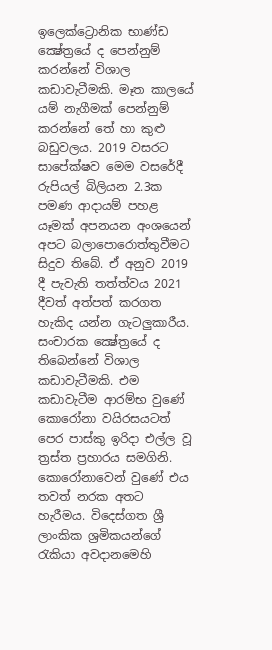ඉලෙක්ට්‍රොනික භාණ්ඩ ක්‍ෂේත්‍රයේ ද පෙන්නුම් කරන්නේ විශාල කඩාවැටීමකි. මෑත කාලයේ යම් නැගීමක් පෙන්නුම් කරන්නේ තේ හා කුළු බඩුවලය. 2019 වසරට සාපේක්ෂව මෙම වසරේදී රුපියල් බිලියන 2.3ක පමණ ආදායම් පහළ යෑමක් අපනයන අංශයෙන් අපට බලාපොරොත්තුවීමට සිදුව තිබේ. ඒ අනුව 2019 දී පැවැති තත්ත්වය 2021 දීවත් අත්පත් කරගත හැකිද යන්න ගැටලුකාරීය. සංචාරක ක්‍ෂේත්‍රයේ ද තිබෙන්නේ විශාල කඩාවැටීමකි. එම කඩාවැටීම ආරම්භ වුණේ කොරෝනා වයිරසයටත් පෙර පාස්කු ඉරිදා එල්ල වූ ත්‍රස්ත ප්‍රහාරය සමගිනි. කොරෝනාවෙන් වුණේ එය තවත් නරක අතට හැරීමය. විදෙස්ගත ශ්‍රී ලාංකික ශ්‍රමිකයන්ගේ රැකියා අවදානමෙහි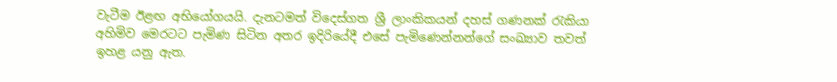වැටීම ඊළඟ අභියෝගයයි. දැනටමත් විදෙස්ගත ශ්‍රී ලාංකිකයන් දහස් ගණනක් රැකියා අහිමිව මෙරටට පැමිණ සිටින අතර ඉදිරියේදී එසේ පැමිණෙන්නන්ගේ සංඛ්‍යාව තවත් ඉහළ යනු ඇත.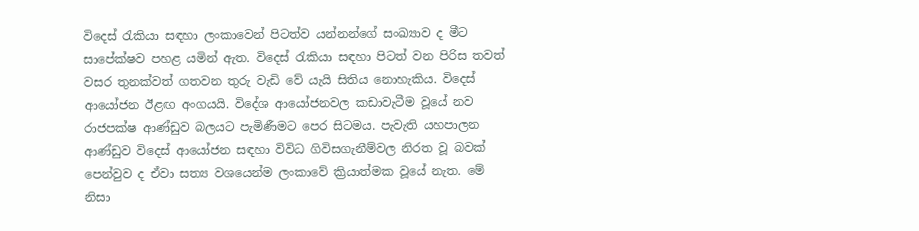විදෙස් රැකියා සඳහා ලංකාවෙන් පිටත්ව යන්නන්ගේ සංඛ්‍යාව ද මීට සාපේක්ෂව පහළ යමින් ඇත. විදෙස් රැකියා සඳහා පිටත් වන පිරිස තවත් වසර තුනක්වත් ගතවන තුරු වැඩි වේ යැයි සිතිය නොහැකිය. විදෙස් ආයෝජන ඊළඟ අංගයයි. විදේශ ආයෝජනවල කඩාවැටීම වූයේ නව රාජපක්ෂ ආණ්ඩුව බලයට පැමිණීමට පෙර සිටමය. පැවැති යහපාලන ආණ්ඩුව විදෙස් ආයෝජන සඳහා විවිධ ගිවිසගැනීම්වල නිරත වූ බවක් පෙන්වුව ද ඒවා සත්‍ය වශයෙන්ම ලංකාවේ ක්‍රියාත්මක වූයේ නැත. මේ නිසා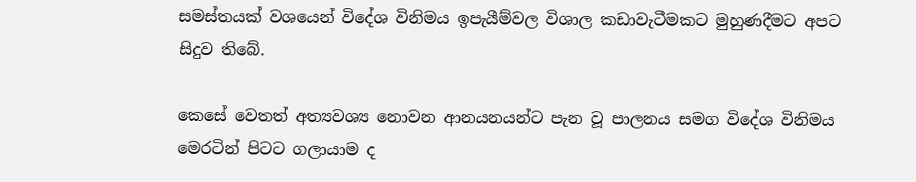සමස්තයක් වශයෙන් විදේශ විනිමය ඉපැයීම්වල විශාල කඩාවැටීමකට මුහුණදීමට අපට සිදුව තිබේ.

කෙසේ වෙතත් අත්‍යවශ්‍ය නොවන ආනයනයන්ට පැන වූ පාලනය සමග විදේශ විනිමය මෙරටින් පිටට ගලායාම ද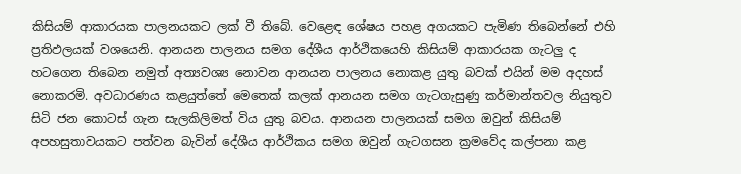කිසියම් ආකාරයක පාලනයකට ලක් වී තිබේ. වෙළෙඳ ශේෂය පහළ අගයකට පැමිණ තිබෙන්නේ එහි ප්‍රතිඵලයක් වශයෙනි. ආනයන පාලනය සමග දේශීය ආර්ථිකයෙහි කිසියම් ආකාරයක ගැටලු ද හටගෙන තිබෙන නමුත් අත්‍යවශ්‍ය නොවන ආනයන පාලනය නොකළ යුතු බවක් එයින් මම අදහස් නොකරමි. අවධාරණය කළයුත්තේ මෙතෙක් කලක් ආනයන සමග ගැටගැසුණු කර්මාන්තවල නියුතුව සිටි ජන කොටස් ගැන සැලකිලිමත් විය යුතු බවය. ආනයන පාලනයක් සමග ඔවුන් කිසියම් අපහසුතාවයකට පත්වන බැවින් දේශීය ආර්ථිකය සමග ඔවුන් ගැටගසන ක්‍රමවේද කල්පනා කළ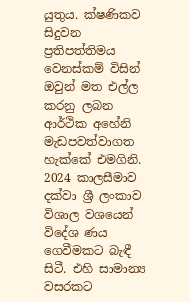යුතුය. ක්ෂණිකව සිදුවන ප්‍රතිපත්තිමය වෙනස්කම් විසින් ඔවුන් මත එල්ල කරනු ලබන ආර්ථික අහේනි මැඩපවත්වාගත හැක්කේ එමගිනි. 2024 කාලසීමාව දක්වා ශ්‍රී ලංකාව විශාල වශයෙන් විදේශ ණය ගෙවීමකට බැඳී සිටී. එහි සාමාන්‍ය වසරකට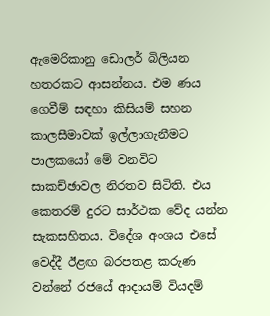ඇමෙරිකානු ඩොලර් බිලියන හතරකට ආසන්නය. එම ණය ගෙවීම් සඳහා කිසියම් සහන කාලසීමාවක් ඉල්ලාගැනීමට පාලකයෝ මේ වනවිට සාකච්ඡාවල නිරතව සිටිති. එය කෙතරම් දුරට සාර්ථක වේද යන්න සැකසහිතය. විදේශ අංශය එසේ වෙද්දී ඊළඟ බරපතළ කරුණ වන්නේ රජයේ ආදායම් වියදම්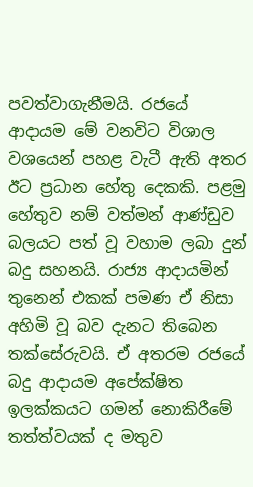පවත්වාගැනීමයි. රජයේ ආදායම මේ වනවිට විශාල වශයෙන් පහළ වැටී ඇති අතර ඊට ප්‍රධාන හේතු දෙකකි. පළමු හේතුව නම් වත්මන් ආණ්ඩුව බලයට පත් වූ වහාම ලබා දුන් බදු සහනයි. රාජ්‍ය ආදායමින් තුනෙන් එකක් පමණ ඒ නිසා අහිමි වූ බව දැනට තිබෙන තක්සේරුවයි. ඒ අතරම රජයේ බදු ආදායම අපේක්ෂිත ඉලක්කයට ගමන් නොකිරීමේ තත්ත්වයක් ද මතුව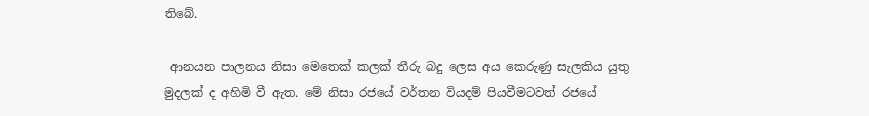තිබේ.

 ආනයන පාලනය නිසා මෙතෙක් කලක් තීරු බදු ලෙස අය කෙරුණු සැලකිය යුතු මුදලක් ද අහිමි වී ඇත. මේ නිසා රජයේ වර්තන වියදම් පියවීමටවත් රජයේ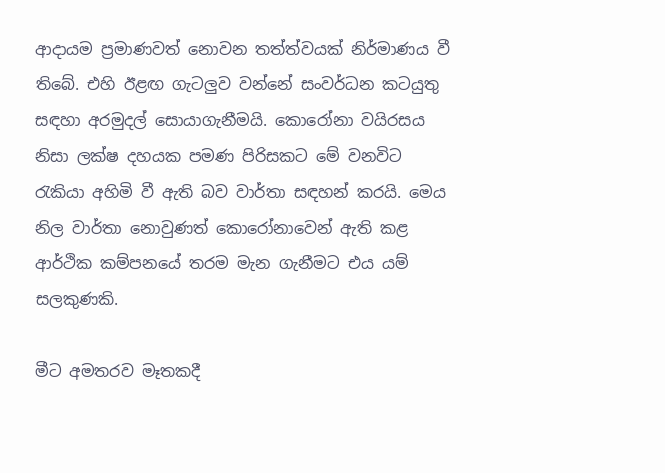ආදායම ප්‍රමාණවත් නොවන තත්ත්වයක් නිර්මාණය වී තිබේ. එහි ඊළඟ ගැටලුව වන්නේ සංවර්ධන කටයුතු සඳහා අරමුදල් සොයාගැනීමයි. කොරෝනා වයිරසය නිසා ලක්ෂ දහයක පමණ පිරිසකට මේ වනවිට රැකියා අහිමි වී ඇති බව වාර්තා සඳහන් කරයි. මෙය නිල වාර්තා නොවුණත් කොරෝනාවෙන් ඇති කළ ආර්ථික කම්පනයේ තරම මැන ගැනීමට එය යම් සලකුණකි.

මීට අමතරව මෑතකදී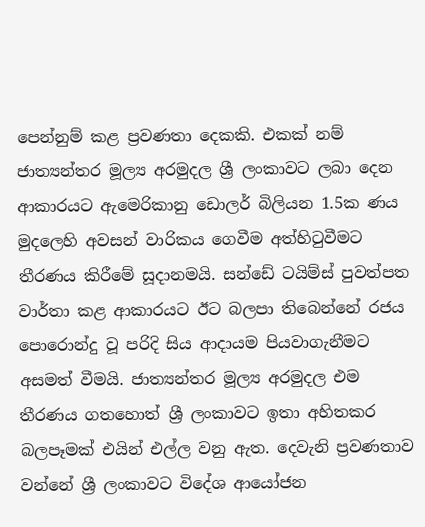පෙන්නුම් කළ ප්‍රවණතා දෙකකි. එකක් නම් ජාත්‍යන්තර මූල්‍ය අරමුදල ශ්‍රී ලංකාවට ලබා දෙන ආකාරයට ඇමෙරිකානු ඩොලර් බිලියන 1.5ක ණය මුදලෙහි අවසන් වාරිකය ගෙවීම අත්හිටුවීමට තීරණය කිරීමේ සූදානමයි. සන්ඩේ ටයිම්ස් පුවත්පත වාර්තා කළ ආකාරයට ඊට බලපා තිබෙන්නේ රජය පොරොන්දු වූ පරිදි සිය ආදායම පියවාගැනීමට අසමත් වීමයි. ජාත්‍යන්තර මූල්‍ය අරමුදල එම තීරණය ගතහොත් ශ්‍රී ලංකාවට ඉතා අහිතකර බලපෑමක් එයින් එල්ල වනු ඇත. දෙවැනි ප්‍රවණතාව වන්නේ ශ්‍රී ලංකාවට විදේශ ආයෝජන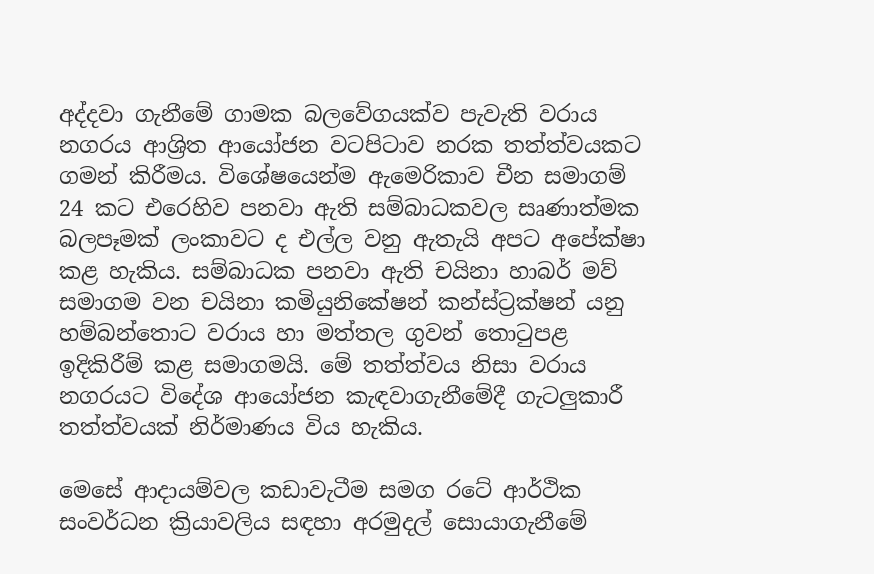අද්දවා ගැනීමේ ගාමක බලවේගයක්ව පැවැති වරාය නගරය ආශ්‍රිත ආයෝජන වටපිටාව නරක තත්ත්වයකට ගමන් කිරීමය. විශේෂයෙන්ම ඇමෙරිකාව චීන සමාගම් 24 කට එරෙහිව පනවා ඇති සම්බාධකවල සෘණාත්මක බලපෑමක් ලංකාවට ද එල්ල වනු ඇතැයි අපට අපේක්ෂා කළ හැකිය. සම්බාධක පනවා ඇති චයිනා හාබර් මව් සමාගම වන චයිනා කමියුනිකේෂන් කන්ස්ට්‍රක්ෂන් යනු හම්බන්තොට වරාය හා මත්තල ගුවන් තොටුපළ ඉදිකිරීම් කළ සමාගමයි. මේ තත්ත්වය නිසා වරාය නගරයට විදේශ ආයෝජන කැඳවාගැනීමේදී ගැටලුකාරී තත්ත්වයක් නිර්මාණය විය හැකිය.

මෙසේ ආදායම්වල කඩාවැටීම සමග රටේ ආර්ථික සංවර්ධන ක්‍රියාවලිය සඳහා අරමුදල් සොයාගැනීමේ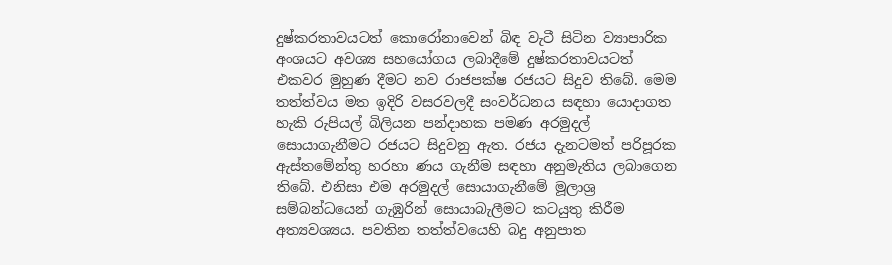දුෂ්කරතාවයටත් කොරෝනාවෙන් බිඳ වැටී සිටින ව්‍යාපාරික අංශයට අවශ්‍ය සහයෝගය ලබාදීමේ දුෂ්කරතාවයටත් එකවර මුහුණ දීමට නව රාජපක්ෂ රජයට සිදුව තිබේ. මෙම තත්ත්වය මත ඉදිරි වසරවලදී සංවර්ධනය සඳහා යොදාගත හැකි රුපියල් බිලියන පන්දාහක පමණ අරමුදල් සොයාගැනීමට රජයට සිදුවනු ඇත. රජය දැනටමත් පරිපූරක ඇස්තමේන්තු හරහා ණය ගැනීම සඳහා අනුමැතිය ලබාගෙන තිබේ. එනිසා එම අරමුදල් සොයාගැනීමේ මූලාශ්‍ර සම්බන්ධයෙන් ගැඹුරින් සොයාබැලීමට කටයුතු කිරීම අත්‍යවශ්‍යය. පවතින තත්ත්වයෙහි බදු අනුපාත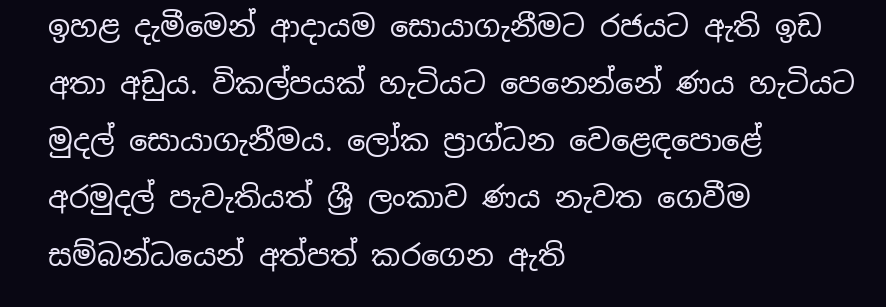ඉහළ දැමීමෙන් ආදායම සොයාගැනීමට රජයට ඇති ඉඩ අතා අඩුය. විකල්පයක් හැටියට පෙනෙන්නේ ණය හැටියට මුදල් සොයාගැනීමය. ලෝක ප්‍රාග්ධන වෙළෙඳපොළේ අරමුදල් පැවැතියත් ශ්‍රී ලංකාව ණය නැවත ගෙවීම සම්බන්ධයෙන් අත්පත් කරගෙන ඇති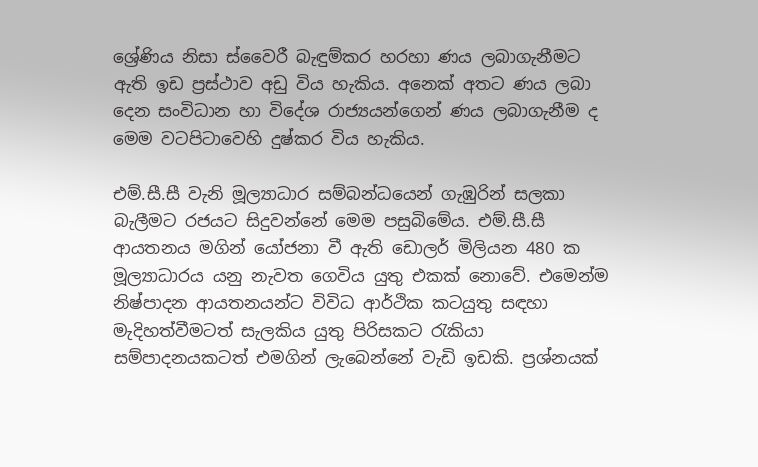ශ්‍රේණිය නිසා ස්වෛරී බැඳුම්කර හරහා ණය ලබාගැනීමට ඇති ඉඩ ප්‍රස්ථාව අඩු විය හැකිය. අනෙක් අතට ණය ලබා දෙන සංවිධාන හා විදේශ රාජ්‍යයන්ගෙන් ණය ලබාගැනීම ද මෙම වටපිටාවෙහි දුෂ්කර විය හැකිය.

එම්.සී.සී වැනි මූල්‍යාධාර සම්බන්ධයෙන් ගැඹුරින් සලකා බැලීමට රජයට සිදුවන්නේ මෙම පසුබිමේය. එම්.සී.සී ආයතනය මගින් යෝජනා වී ඇති ඩොලර් මිලියන 480 ක මූල්‍යාධාරය යනු නැවත ගෙවිය යුතු එකක් නොවේ. එමෙන්ම නිෂ්පාදන ආයතනයන්ට විවිධ ආර්ථික කටයුතු සඳහා මැදිහත්වීමටත් සැලකිය යුතු පිරිසකට රැකියා සම්පාදනයකටත් එමගින් ලැබෙන්නේ වැඩි ඉඩකි. ප්‍රශ්නයක්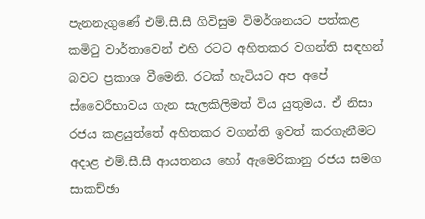පැනනැගුණේ එම්.සී.සී ගිවිසුම විමර්ශනයට පත්කළ කමිටු වාර්තාවෙන් එහි රටට අහිතකර වගන්ති සඳහන් බවට ප්‍රකාශ වීමෙනි. රටක් හැටියට අප අපේ ස්වෛරීභාවය ගැන සැලකිලිමත් විය යුතුමය. ඒ නිසා රජය කළයුත්තේ අහිතකර වගන්ති ඉවත් කරගැනීමට අදාළ එම්.සී.සී ආයතනය හෝ ඇමෙරිකානු රජය සමග සාකච්ඡා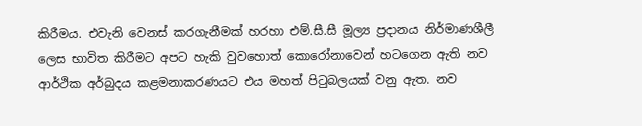කිරීමය. එවැනි වෙනස් කරගැනීමක් හරහා එම්.සී.සී මූල්‍ය ප්‍රදානය නිර්මාණශීලී ලෙස භාවිත කිරීමට අපට හැකි වුවහොත් කොරෝනාවෙන් හටගෙන ඇති නව ආර්ථික අර්බුදය කළමනාකරණයට එය මහත් පිටුබලයක් වනු ඇත. නව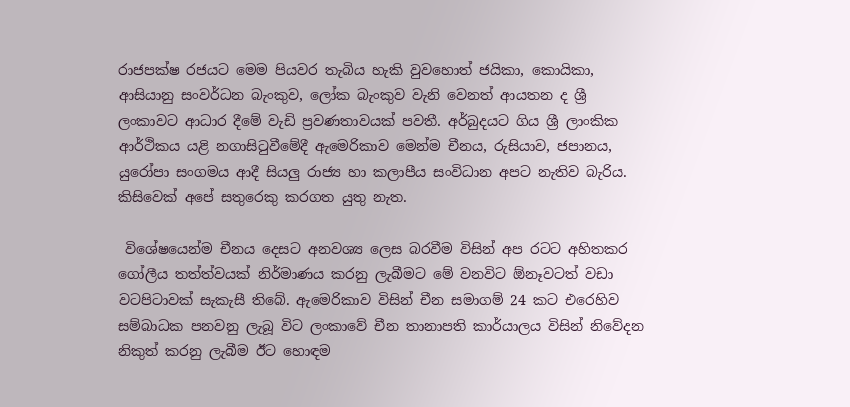රාජපක්ෂ රජයට මෙම පියවර තැබිය හැකි වුවහොත් ජයිකා, කොයිකා, ආසියානු සංවර්ධන බැංකුව, ලෝක බැංකුව වැනි වෙනත් ආයතන ද ශ්‍රී ලංකාවට ආධාර දීමේ වැඩි ප්‍රවණතාවයක් පවතී. අර්බුදයට ගිය ශ්‍රී ලාංකික ආර්ථිකය යළි නගාසිටුවීමේදී ඇමෙරිකාව මෙන්ම චීනය, රුසියාව, ජපානය, යුරෝපා සංගමය ආදී සියලු රාජ්‍ය හා කලාපීය සංවිධාන අපට නැතිව බැරිය. කිසිවෙක් අපේ සතුරෙකු කරගත යුතු නැත.

 විශේෂයෙන්ම චීනය දෙසට අනවශ්‍ය ලෙස බරවීම විසින් අප රටට අහිතකර ගෝලීය තත්ත්වයක් නිර්මාණය කරනු ලැබීමට මේ වනවිට ඕනෑවටත් වඩා වටපිටාවක් සැකැසී තිබේ. ඇමෙරිකාව විසින් චීන සමාගම් 24 කට එරෙහිව සම්බාධක පනවනු ලැබූ විට ලංකාවේ චීන තානාපති කාර්යාලය විසින් නිවේදන නිකුත් කරනු ලැබීම ඊට හොඳම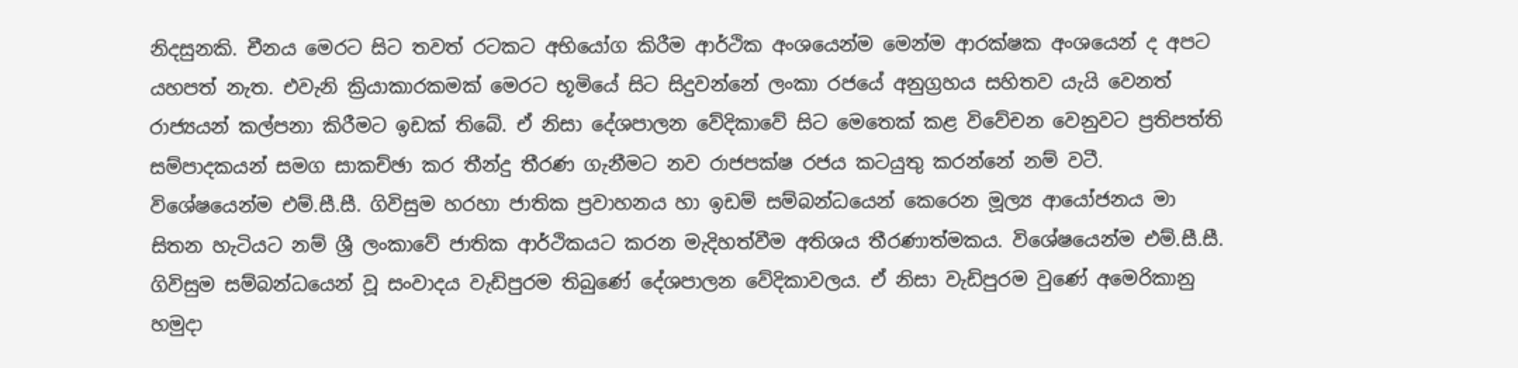නිදසුනකි. චීනය මෙරට සිට තවත් රටකට අභියෝග කිරීම ආර්ථික අංශයෙන්ම මෙන්ම ආරක්ෂක අංශයෙන් ද අපට යහපත් නැත. එවැනි ක්‍රියාකාරකමක් මෙරට භූමියේ සිට සිදුවන්නේ ලංකා රජයේ අනුග්‍රහය සහිතව යැයි වෙනත් රාජ්‍යයන් කල්පනා කිරීමට ඉඩක් තිබේ. ඒ නිසා දේශපාලන වේදිකාවේ සිට මෙතෙක් කළ විවේචන වෙනුවට ප්‍රතිපත්ති සම්පාදකයන් සමග සාකච්ඡා කර තීන්දු තීරණ ගැනීමට නව රාජපක්ෂ රජය කටයුතු කරන්නේ නම් වටී.
විශේෂයෙන්ම එම්.සී.සී. ගිවිසුම හරහා ජාතික ප්‍රවාහනය හා ඉඩම් සම්බන්ධයෙන් කෙරෙන මූල්‍ය ආයෝජනය මා සිතන හැටියට නම් ශ්‍රී ලංකාවේ ජාතික ආර්ථිකයට කරන මැදිහත්වීම අතිශය තීරණාත්මකය. විශේෂයෙන්ම එම්.සී.සී. ගිවිසුම සම්බන්ධයෙන් වූ සංවාදය වැඩිපුරම තිබුණේ දේශපාලන වේදිකාවලය. ඒ නිසා වැඩිපුරම වුණේ අමෙරිකානු හමුදා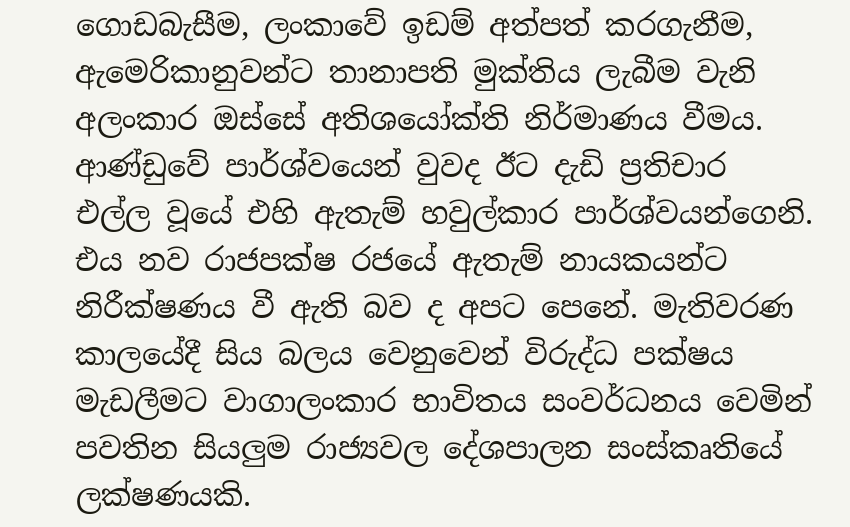ගොඩබැසීම, ලංකාවේ ඉඩම් අත්පත් කරගැනීම, ඇමෙරිකානුවන්ට තානාපති මුක්තිය ලැබීම වැනි අලංකාර ඔස්සේ අතිශයෝක්ති නිර්මාණය වීමය. ආණ්ඩුවේ පාර්ශ්වයෙන් වුවද ඊට දැඩි ප්‍රතිචාර එල්ල වූයේ එහි ඇතැම් හවුල්කාර පාර්ශ්වයන්ගෙනි. එය නව රාජපක්ෂ රජයේ ඇතැම් නායකයන්ට නිරීක්ෂණය වී ඇති බව ද අපට පෙනේ. මැතිවරණ කාලයේදී සිය බලය වෙනුවෙන් විරුද්ධ පක්ෂය මැඩලීමට වාගාලංකාර භාවිතය සංවර්ධනය වෙමින් පවතින සියලුම රාජ්‍යවල දේශපාලන සංස්කෘතියේ ලක්ෂණයකි.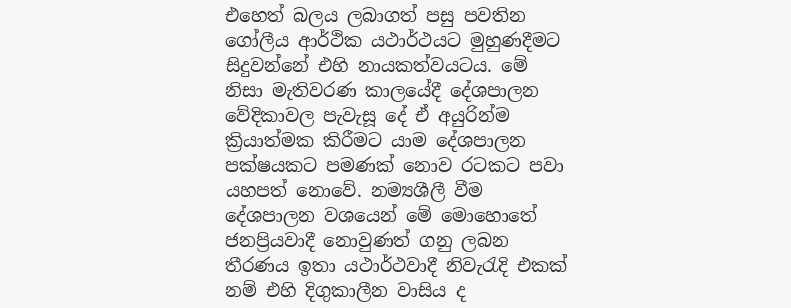එහෙත් බලය ලබාගත් පසු පවතින ගෝලීය ආර්ථික යථාර්ථයට මුහුණදීමට සිදුවන්නේ එහි නායකත්වයටය. මේ නිසා මැතිවරණ කාලයේදී දේශපාලන වේදිකාවල පැවැසූ දේ ඒ අයුරින්ම ක්‍රියාත්මක කිරීමට යාම දේශපාලන පක්ෂයකට පමණක් නොව රටකට පවා යහපත් නොවේ. නම්‍යශීලී වීම දේශපාලන වශයෙන් මේ මොහොතේ ජනප්‍රියවාදී නොවුණත් ගනු ලබන තීරණය ඉතා යථාර්ථවාදී නිවැරැදි එකක් නම් එහි දිගුකාලීන වාසිය ද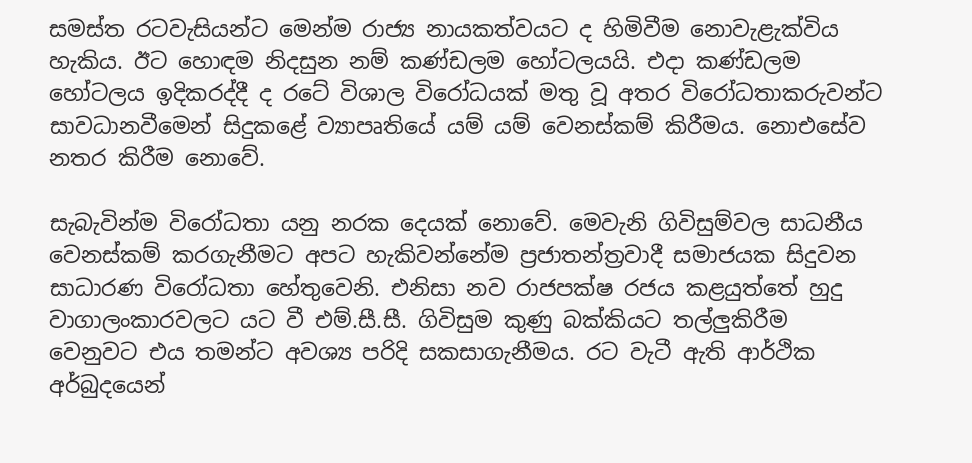සමස්ත රටවැසියන්ට මෙන්ම රාජ්‍ය නායකත්වයට ද හිමිවීම නොවැළැක්විය හැකිය. ඊට හොඳම නිදසුන නම් කණ්ඩලම හෝටලයයි. එදා කණ්ඩලම හෝටලය ඉදිකරද්දී ද රටේ විශාල විරෝධයක් මතු වූ අතර විරෝධතාකරුවන්ට සාවධානවීමෙන් සිදුකළේ ව්‍යාපෘතියේ යම් යම් වෙනස්කම් කිරීමය. නොඑසේව නතර කිරීම නොවේ.

සැබැවින්ම විරෝධතා යනු නරක දෙයක් නොවේ. මෙවැනි ගිවිසුම්වල සාධනීය වෙනස්කම් කරගැනීමට අපට හැකිවන්නේම ප්‍රජාතන්ත්‍රවාදී සමාජයක සිදුවන සාධාරණ විරෝධතා හේතුවෙනි. එනිසා නව රාජපක්ෂ රජය කළයුත්තේ හුදු වාගාලංකාරවලට යට වී එම්.සී.සී. ගිවිසුම කුණු බක්කියට තල්ලුකිරීම වෙනුවට එය තමන්ට අවශ්‍ය පරිදි සකසාගැනීමය. රට වැටී ඇති ආර්ථික අර්බුදයෙන්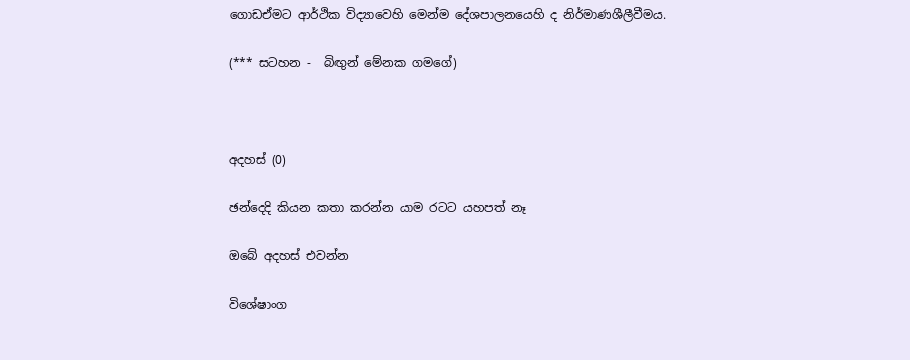ගොඩඒමට ආර්ථික විද්‍යාවෙහි මෙන්ම දේශපාලනයෙහි ද නිර්මාණශීලීවීමය.

(*** සටහන -  බිඟුන් මේනක ගමගේ)



අදහස් (0)

ඡන්දෙදි කියන කතා කරන්න යාම රටට යහපත් නෑ

ඔබේ අදහස් එවන්න

විශේෂාංග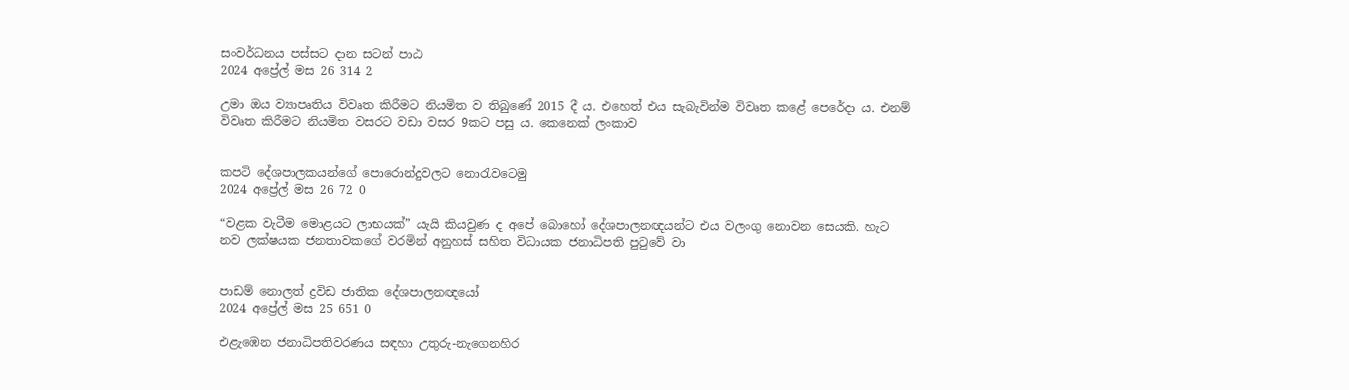සංවර්ධනය පස්සට දාන සටන් පාඨ
2024 අප්‍රේල් මස 26 314 2

උමා ඔය ව්‍යාපෘතිය විවෘත කිරීමට නියමිත ව තිබුණේ 2015 දී ය. එහෙත් එය සැබැවින්ම විවෘත කළේ පෙරේදා ය. එනම් විවෘත කිරීමට නියමිත වසරට වඩා වසර 9කට පසු ය. කෙනෙක් ලංකාව


කපටි දේශපාලකයන්ගේ පොරොන්දුවලට නොරැවටෙමු
2024 අප්‍රේල් මස 26 72 0

“වළක වැටීම මොළයට ලාභයක්” යැයි කියවුණ ද අපේ බොහෝ දේශපාලනඥයන්ට එය වලංගු නොවන සෙයකි. හැට නව ලක්ෂයක ජනතාවකගේ වරමින් අනුහස් සහිත විධායක ජනාධිපති පුටුවේ වා


පාඩම් නොලත් ද්‍රවිඩ ජාතික දේශපාලනඥයෝ
2024 අප්‍රේල් මස 25 651 0

එළැඹෙන ජනාධිපතිවරණය සඳහා උතුරු-නැගෙනහිර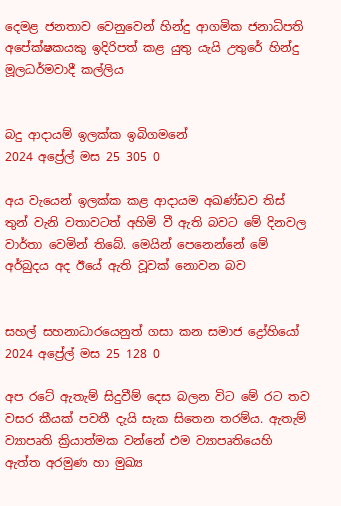දෙමළ ජනතාව වෙනුවෙන් හින්දු ආගමික ජනාධිපති අපේක්ෂකයකු ඉදිරිපත් කළ යුතු යැයි උතුරේ හින්දු මූලධර්මවාදී කල්ලිය


බදු ආදායම් ඉලක්ක ඉබිගමනේ
2024 අප්‍රේල් මස 25 305 0

අය වැයෙන් ඉලක්ක කළ ආදායම අඛණ්ඩව තිස් තුන් වැනි වතාවටත් අහිමි වී ඇති බවට මේ දිනවල වාර්තා වෙමින් තිබේ. මෙයින් පෙනෙන්නේ මේ අර්බුදය අද ඊයේ ඇති වූවක් නොවන බව


සහල් සහනාධාරයෙනුත් ගසා කන සමාජ ද්‍රෝහියෝ
2024 අප්‍රේල් මස 25 128 0

අප රටේ ඇතැම් සිදුවීම් දෙස බලන විට මේ රට තව වසර කීයක් පවතී දැයි සැක සිතෙන තරම්ය. ඇතැම් ව්‍යාපෘති ක්‍රියාත්මක වන්නේ එම ව්‍යාපෘතියෙහි ඇත්ත අරමුණ හා මුඛ්‍ය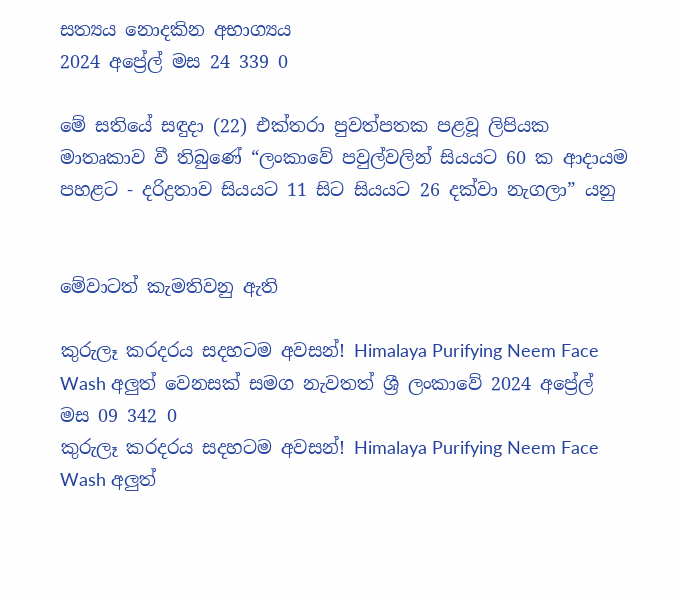සත්‍යය නොදකින අභාග්‍යය
2024 අප්‍රේල් මස 24 339 0

මේ සතියේ සඳුදා (22) එක්තරා පුවත්පතක පළවූ ලිපියක මාතෘකාව වී තිබුණේ “ලංකාවේ පවුල්වලින් සියයට 60 ක ආදායම පහළට - දරිද්‍රතාව සියයට 11 සිට සියයට 26 දක්වා නැගලා” යනු


මේවාටත් කැමතිවනු ඇති

කුරුලෑ කරදරය සදහටම අවසන්! Himalaya Purifying Neem Face Wash අලුත් වෙනසක් සමග නැවතත් ශ්‍රී ලංකාවේ 2024 අප්‍රේල් මස 09 342 0
කුරුලෑ කරදරය සදහටම අවසන්! Himalaya Purifying Neem Face Wash අලුත්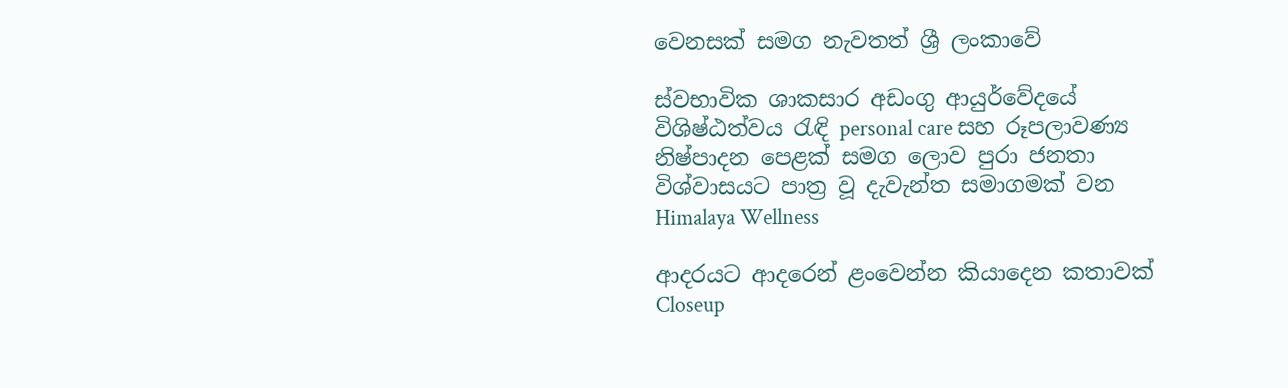වෙනසක් සමග නැවතත් ශ්‍රී ලංකාවේ

ස්වභාවික ශාකසාර අඩංගු ආයුර්වේදයේ විශිෂ්ඨත්වය රැඳි personal care සහ රූපලාවණ්‍ය නිෂ්පාදන පෙළක් සමග ලොව පුරා ජනතා විශ්වාසයට පාත්‍ර වූ දැවැන්ත සමාගමක් වන Himalaya Wellness

ආදරයට ආදරෙන් ළංවෙන්න කියාදෙන කතාවක් Closeup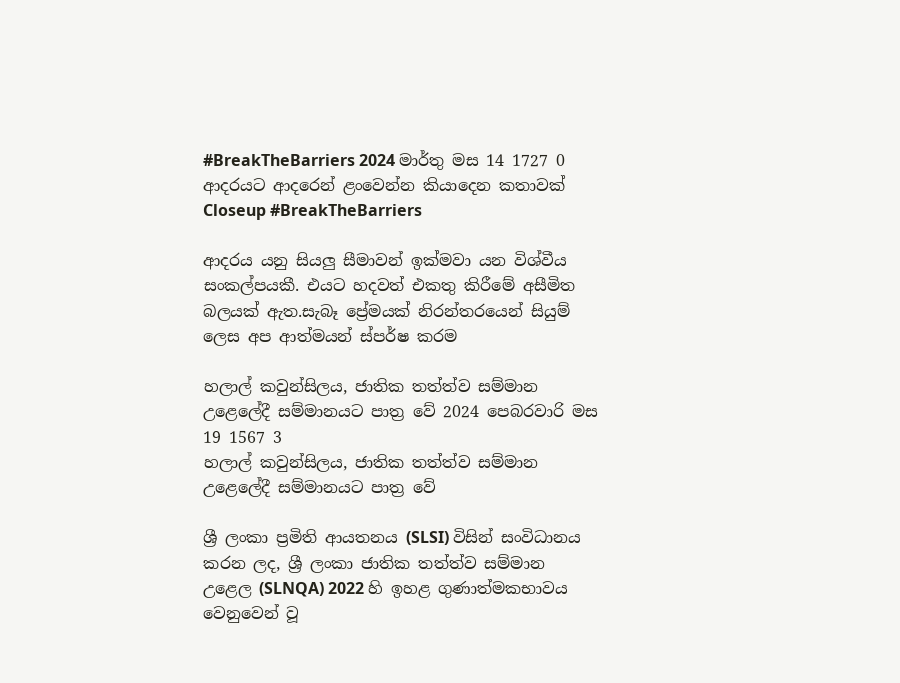#BreakTheBarriers 2024 මාර්තු මස 14 1727 0
ආදරයට ආදරෙන් ළංවෙන්න කියාදෙන කතාවක් Closeup #BreakTheBarriers

ආදරය යනු සියලු සීමාවන් ඉක්මවා යන විශ්වීය සංකල්පයකී. එයට හදවත් එකතු කිරීමේ අසීමිත බලයක් ඇත.සැබෑ ප්‍රේමයක් නිරන්තරයෙන් සියුම් ලෙස අප ආත්මයන් ස්පර්ෂ කරම

හලාල් කවුන්සිලය, ජාතික තත්ත්ව සම්මාන උළෙලේදී සම්මානයට පාත්‍ර වේ 2024 පෙබරවාරි මස 19 1567 3
හලාල් කවුන්සිලය, ජාතික තත්ත්ව සම්මාන උළෙලේදී සම්මානයට පාත්‍ර වේ

ශ්‍රී ලංකා ප්‍රමිති ආයතනය (SLSI) විසින් සංවිධානය කරන ලද, ශ්‍රී ලංකා ජාතික තත්ත්ව සම්මාන උළෙල (SLNQA) 2022 හි ඉහළ ගුණාත්මකභාවය වෙනුවෙන් වූ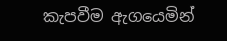කැපවීම ඇගයෙමින්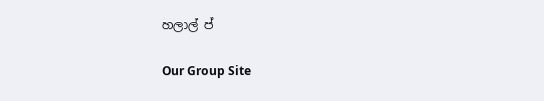හලාල් ප්

Our Group Site